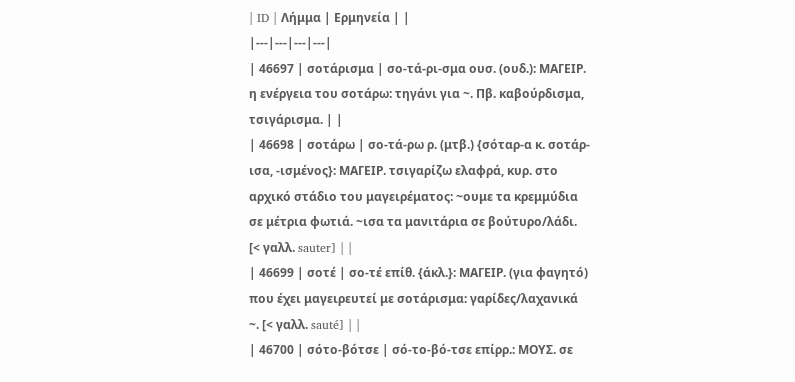| ID | Λήμμα | Ερμηνεία | |
|---|---|---|---|
| 46697 | σοτάρισμα | σο-τά-ρι-σμα ουσ. (ουδ.): ΜΑΓΕΙΡ. η ενέργεια του σοτάρω: τηγάνι για ~. Πβ. καβούρδισμα, τσιγάρισμα. | |
| 46698 | σοτάρω | σο-τά-ρω ρ. (μτβ.) {σόταρ-α κ. σοτάρ-ισα, -ισμένος}: ΜΑΓΕΙΡ. τσιγαρίζω ελαφρά, κυρ. στο αρχικό στάδιο του μαγειρέματος: ~ουμε τα κρεμμύδια σε μέτρια φωτιά. ~ισα τα μανιτάρια σε βούτυρο/λάδι. [< γαλλ. sauter] | |
| 46699 | σοτέ | σο-τέ επίθ. {άκλ.}: ΜΑΓΕΙΡ. (για φαγητό) που έχει μαγειρευτεί με σοτάρισμα: γαρίδες/λαχανικά ~. [< γαλλ. sauté] | |
| 46700 | σότο-βότσε | σό-το-βό-τσε επίρρ.: ΜΟΥΣ. σε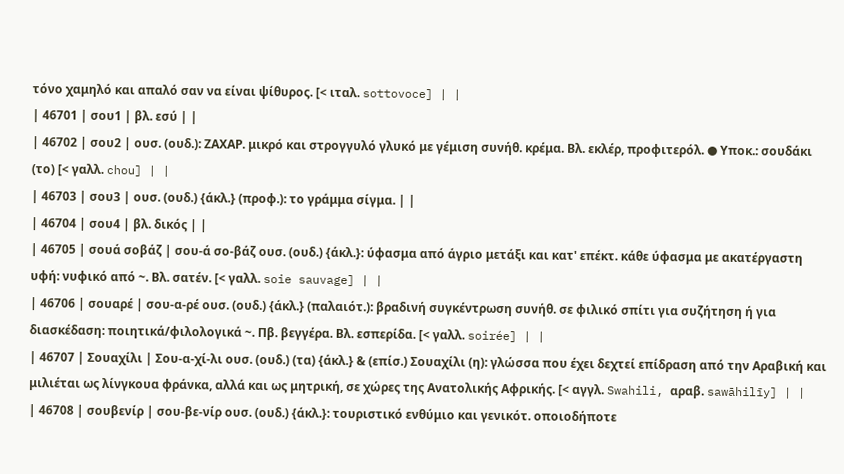τόνο χαμηλό και απαλό σαν να είναι ψίθυρος. [< ιταλ. sottovoce] | |
| 46701 | σου1 | βλ. εσύ | |
| 46702 | σου2 | ουσ. (ουδ.): ΖΑΧΑΡ. μικρό και στρογγυλό γλυκό με γέμιση συνήθ. κρέμα. Βλ. εκλέρ, προφιτερόλ. ● Υποκ.: σουδάκι (το) [< γαλλ. chou] | |
| 46703 | σου3 | ουσ. (ουδ.) {άκλ.} (προφ.): το γράμμα σίγμα. | |
| 46704 | σου4 | βλ. δικός | |
| 46705 | σουά σοβάζ | σου-ά σο-βάζ ουσ. (ουδ.) {άκλ.}: ύφασμα από άγριο μετάξι και κατ' επέκτ. κάθε ύφασμα με ακατέργαστη υφή: νυφικό από ~. Βλ. σατέν. [< γαλλ. soie sauvage] | |
| 46706 | σουαρέ | σου-α-ρέ ουσ. (ουδ.) {άκλ.} (παλαιότ.): βραδινή συγκέντρωση συνήθ. σε φιλικό σπίτι για συζήτηση ή για διασκέδαση: ποιητικά/φιλολογικά ~. Πβ. βεγγέρα. Βλ. εσπερίδα. [< γαλλ. soirée] | |
| 46707 | Σουαχίλι | Σου-α-χί-λι ουσ. (ουδ.) (τα) {άκλ.} & (επίσ.) Σουαχίλι (η): γλώσσα που έχει δεχτεί επίδραση από την Αραβική και μιλιέται ως λίνγκουα φράνκα, αλλά και ως μητρική, σε χώρες της Ανατολικής Αφρικής. [< αγγλ. Swahili, αραβ. sawāhilīy] | |
| 46708 | σουβενίρ | σου-βε-νίρ ουσ. (ουδ.) {άκλ.}: τουριστικό ενθύμιο και γενικότ. οποιοδήποτε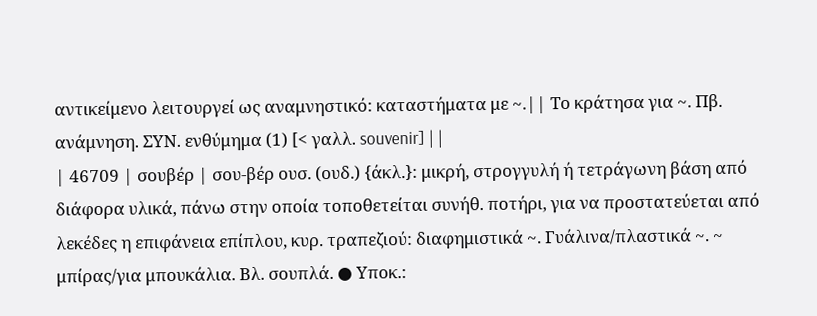αντικείμενο λειτουργεί ως αναμνηστικό: καταστήματα με ~.|| Το κράτησα για ~. Πβ. ανάμνηση. ΣΥΝ. ενθύμημα (1) [< γαλλ. souvenir] | |
| 46709 | σουβέρ | σου-βέρ ουσ. (ουδ.) {άκλ.}: μικρή, στρογγυλή ή τετράγωνη βάση από διάφορα υλικά, πάνω στην οποία τοποθετείται συνήθ. ποτήρι, για να προστατεύεται από λεκέδες η επιφάνεια επίπλου, κυρ. τραπεζιού: διαφημιστικά ~. Γυάλινα/πλαστικά ~. ~ μπίρας/για μπουκάλια. Βλ. σουπλά. ● Υποκ.: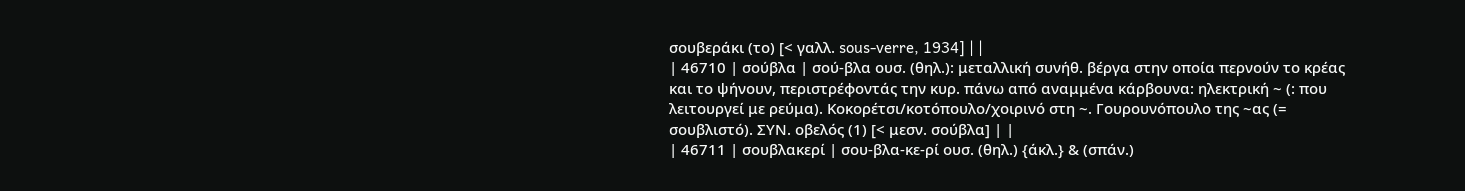σουβεράκι (το) [< γαλλ. sous-verre, 1934] | |
| 46710 | σούβλα | σού-βλα ουσ. (θηλ.): μεταλλική συνήθ. βέργα στην οποία περνούν το κρέας και το ψήνουν, περιστρέφοντάς την κυρ. πάνω από αναμμένα κάρβουνα: ηλεκτρική ~ (: που λειτουργεί με ρεύμα). Κοκορέτσι/κοτόπουλο/χοιρινό στη ~. Γουρουνόπουλο της ~ας (= σουβλιστό). ΣΥΝ. οβελός (1) [< μεσν. σούβλα] | |
| 46711 | σουβλακερί | σου-βλα-κε-ρί ουσ. (θηλ.) {άκλ.} & (σπάν.)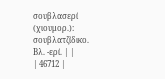σουβλασερί (χιουμορ.): σουβλατζίδικο. Βλ. -ερί. | |
| 46712 |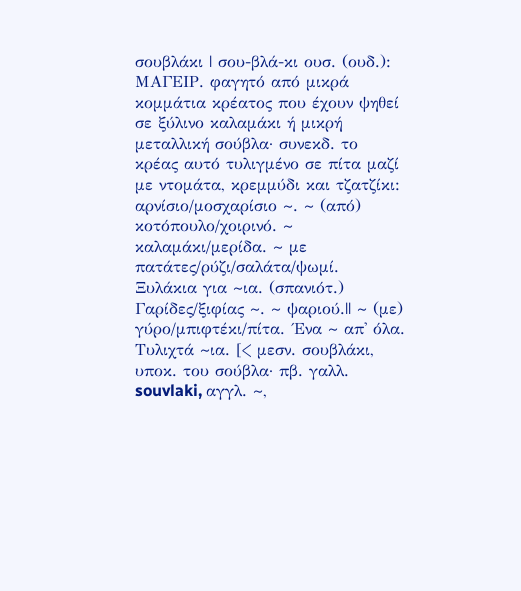σουβλάκι | σου-βλά-κι ουσ. (ουδ.): ΜΑΓΕΙΡ. φαγητό από μικρά κομμάτια κρέατος που έχουν ψηθεί σε ξύλινο καλαμάκι ή μικρή μεταλλική σούβλα· συνεκδ. το κρέας αυτό τυλιγμένο σε πίτα μαζί με ντομάτα, κρεμμύδι και τζατζίκι: αρνίσιο/μοσχαρίσιο ~. ~ (από) κοτόπουλο/χοιρινό. ~ καλαμάκι/μερίδα. ~ με πατάτες/ρύζι/σαλάτα/ψωμί. Ξυλάκια για ~ια. (σπανιότ.) Γαρίδες/ξιφίας ~. ~ ψαριού.|| ~ (με) γύρο/μπιφτέκι/πίτα. ΄Ενα ~ απ' όλα. Τυλιχτά ~ια. [< μεσν. σουβλάκι, υποκ. του σούβλα· πβ. γαλλ. souvlaki, αγγλ. ~,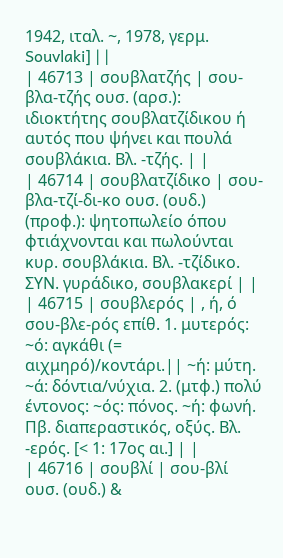1942, ιταλ. ~, 1978, γερμ. Souvlaki] | |
| 46713 | σουβλατζής | σου-βλα-τζής ουσ. (αρσ.): ιδιοκτήτης σουβλατζίδικου ή αυτός που ψήνει και πουλά σουβλάκια. Βλ. -τζής. | |
| 46714 | σουβλατζίδικο | σου-βλα-τζί-δι-κο ουσ. (ουδ.) (προφ.): ψητοπωλείο όπου φτιάχνονται και πωλούνται κυρ. σουβλάκια. Βλ. -τζίδικο. ΣΥΝ. γυράδικο, σουβλακερί | |
| 46715 | σουβλερός | , ή, ό σου-βλε-ρός επίθ. 1. μυτερός: ~ό: αγκάθι (= αιχμηρό)/κοντάρι.|| ~ή: μύτη. ~ά: δόντια/νύχια. 2. (μτφ.) πολύ έντονος: ~ός: πόνος. ~ή: φωνή. Πβ. διαπεραστικός, οξύς. Βλ. -ερός. [< 1: 17ος αι.] | |
| 46716 | σουβλί | σου-βλί ουσ. (ουδ.) &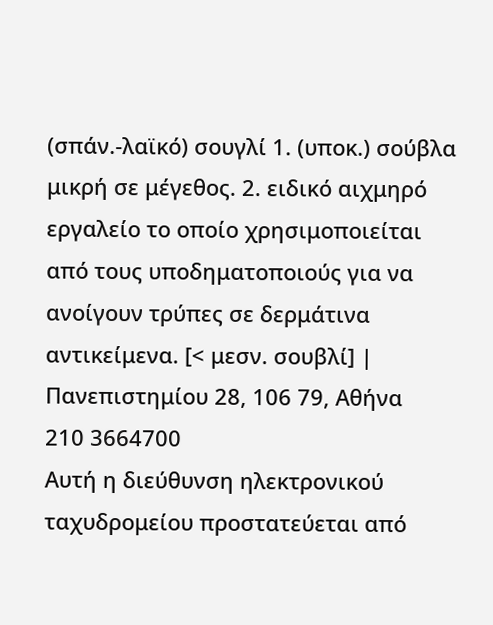(σπάν.-λαϊκό) σουγλί 1. (υποκ.) σούβλα μικρή σε μέγεθος. 2. ειδικό αιχμηρό εργαλείο το οποίο χρησιμοποιείται από τους υποδηματοποιούς για να ανοίγουν τρύπες σε δερμάτινα αντικείμενα. [< μεσν. σουβλί] |
Πανεπιστημίου 28, 106 79, Αθήνα
210 3664700
Αυτή η διεύθυνση ηλεκτρονικού ταχυδρομείου προστατεύεται από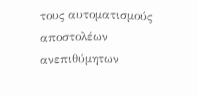τους αυτοματισμούς αποστολέων ανεπιθύμητων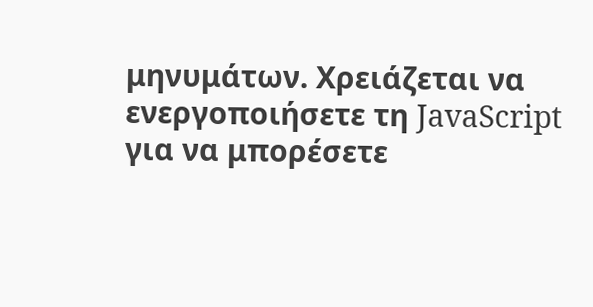μηνυμάτων. Χρειάζεται να ενεργοποιήσετε τη JavaScript για να μπορέσετε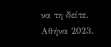να τη δείτε.
Αθήνα 2023.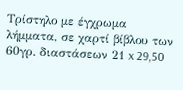Τρίστηλο με έγχρωμα λήμματα, σε χαρτί βίβλου των 60γρ. διαστάσεων 21 x 29,50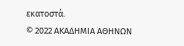εκατοστά.
© 2022 ΑΚΑΔΗΜΙΑ ΑΘΗΝΩΝ